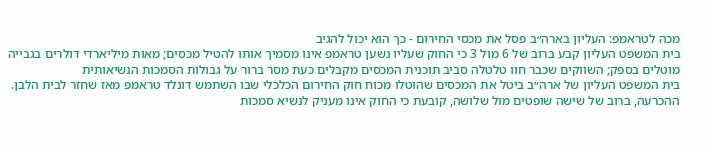מכה לטראמפ: העליון בארה״ב פסל את מכסי החירום - כך הוא יכול להגיב
בית המשפט העליון קבע ברוב של 6 מול 3 כי החוק שעליו נשען טראמפ אינו מסמיך אותו להטיל מכסים; מאות מיליארדי דולרים בגבייה מוטלים בספק; השווקים שכבר חוו טלטלה סביב תוכנית המכסים מקבלים כעת מסר ברור על גבולות הסמכות הנשיאותית
בית המשפט העליון של ארה״ב ביטל את המכסים שהוטלו מכוח חוק החירום הכלכלי שבו השתמש דונלד טראמפ מאז שחזר לבית הלבן. ההכרעה, ברוב של שישה שופטים מול שלושה, קובעת כי החוק אינו מעניק לנשיא סמכות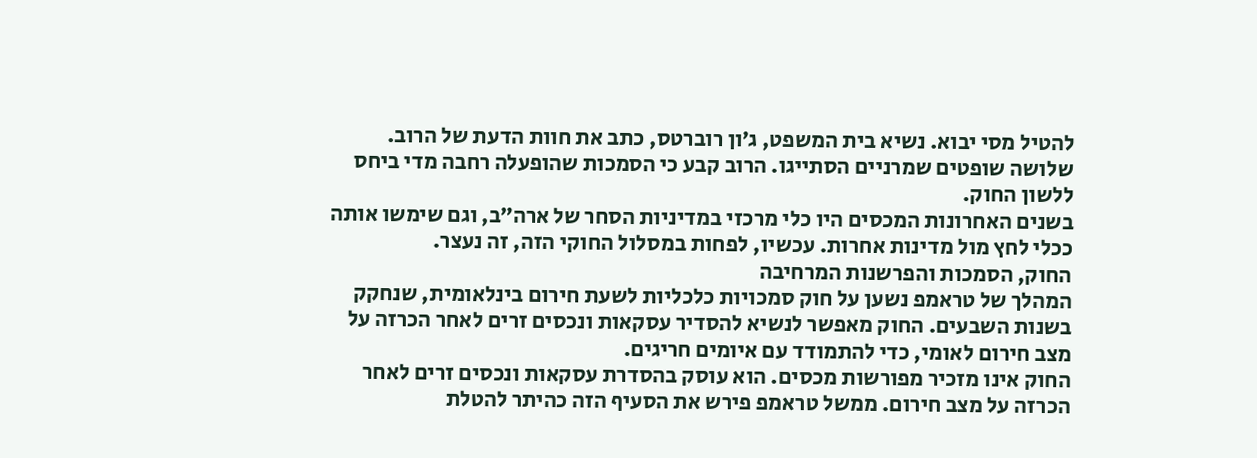להטיל מסי יבוא. נשיא בית המשפט, ג׳ון רוברטס, כתב את חוות הדעת של הרוב. שלושה שופטים שמרניים הסתייגו. הרוב קבע כי הסמכות שהופעלה רחבה מדי ביחס ללשון החוק.
בשנים האחרונות המכסים היו כלי מרכזי במדיניות הסחר של ארה״ב, וגם שימשו אותה ככלי לחץ מול מדינות אחרות. עכשיו, לפחות במסלול החוקי הזה, זה נעצר.
החוק, הסמכות והפרשנות המרחיבה
המהלך של טראמפ נשען על חוק סמכויות כלכליות לשעת חירום בינלאומית, שנחקק בשנות השבעים. החוק מאפשר לנשיא להסדיר עסקאות ונכסים זרים לאחר הכרזה על מצב חירום לאומי, כדי להתמודד עם איומים חריגים.
החוק אינו מזכיר מפורשות מכסים. הוא עוסק בהסדרת עסקאות ונכסים זרים לאחר הכרזה על מצב חירום. ממשל טראמפ פירש את הסעיף הזה כהיתר להטלת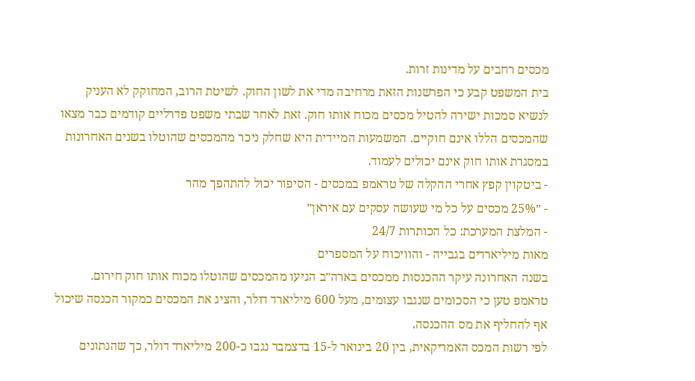מכסים רחבים על מדינות זרות.
בית המשפט קבע כי הפרשנות הזאת מרחיבה מדי את לשון החוק. לשיטת הרוב, המחוקק לא העניק לנשיא סמכות ישירה להטיל מכסים מכוח אותו חוק. זאת לאחר שבתי משפט פדרליים קודמים כבר מצאו שהמכסים הללו אינם חוקיים. המשמעות המיידית היא שחלק ניכר מהמכסים שהוטלו בשנים האחרונות במסגרת אותו חוק אינם יכולים לעמוד.
- ביטקוין קפץ אחרי ההקלה של טראמפ במכסים - הסיפור יכול להתהפך מהר
- ״25% מכסים על כל מי שעושה עסקים עם איראן״
- המלצת המערכת: כל הכותרות 24/7
מאות מיליארדים בגבייה - והוויכוח על המספרים
בשנה האחרונה עיקר ההכנסות ממכסים בארה״ב הגיעו מהמכסים שהוטלו מכוח אותו חוק חירום. טראמפ טען כי הסכומים שנגבו עצומים, מעל 600 מיליארד דולר, והציג את המכסים כמקור הכנסה שיכול אף להחליף את מס ההכנסה.
לפי רשות המכס האמריקאית, בין 20 בינואר ל-15 בדצמבר נגבו כ-200 מיליארד דולר, כך שהנתונים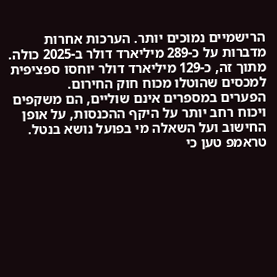הרישמיים נמוכים יותר. הערכות אחרות מדברות על כ-289 מיליארד דולר ב-2025 כולה. מתוך זה, כ-129 מיליארד דולר יוחסו ספציפית למכסים שהוטלו מכוח חוק החירום.
הפערים במספרים אינם שוליים, הם משקפים ויכוח רחב יותר על היקף ההכנסות, על אופן החישוב ועל השאלה מי בפועל נושא בנטל. טראמפ טען כי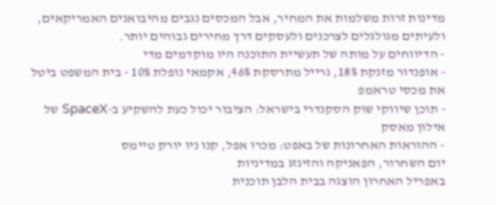מדינות זרות משלמות את המחיר, אבל המכסים נגבים מהיבואנים האמריקאים, ולעיתים מגולגלים לצרכנים ולעסקים דרך מחירים גבוהים יותר.
- הדיווחים על מותה של תעשיית התוכנה היו מוקדמים מדי
- אופנדור מזנקת 18%, גרייל מתרסקת 46%, אקמאי נופלת 10% - בית המשפט ביטל את מכסי טראמפ
- תוכן שיווקי שוק הסקנדרי בישראל: הציבור יכול כעת להשקיע ב-SpaceX של אילון מאסק
- ההוראות האחרונות של באפט: מכרו אפל, קנו ניו יורק טיימס
יום השחרור, הפאניקה והזיגזג במדיניות
באפריל האחרון הוצגה בבית הלבן תוכנית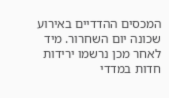המכסים ההדדיים באירוע שכונה יום השחרור. מיד לאחר מכן נרשמו ירידות חדות במדדי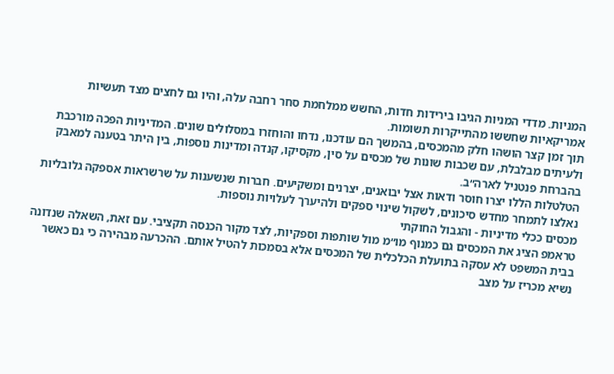המניות. מדדי המניות הגיבו בירידות חדות, החשש ממלחמת סחר רחבה עלה, והיו גם לחצים מצד תעשיות אמריקאיות שחששו מהתייקרות תשומות.
תוך זמן קצר הושהו חלק מהמכסים, בהמשך הם עודכנו, נדחו והוחזרו במסלולים שונים. המדיניות הפכה מורכבת ולעיתים מבלבלת, עם שכבות שונות של מכסים על סין, מקסיקו, קנדה ומדינות נוספות, בין היתר בטענה למאבק בהברחת פנטניל לארה״ב.
הטלטלות הללו יצרו חוסר ודאות אצל יבואנים, יצרנים ומשקיעים. חברות שנשענות על שרשראות אספקה גלובליות נאלצו לתמחר מחדש סיכונים, לשקול שינוי ספקים ולהיערך לעלויות נוספות.
מכסים ככלי מדיניות - והגבול החוקתי
טראמפ הציג את המכסים גם כמנוף מו״מ מול שותפות וספקיות, לצד מקור הכנסה תקציבי. עם זאת, השאלה שנדונה בבית המשפט לא עסקה בתועלת הכלכלית של המכסים אלא בסמכות להטיל אותם. ההכרעה מבהירה כי גם כאשר נשיא מכריז על מצב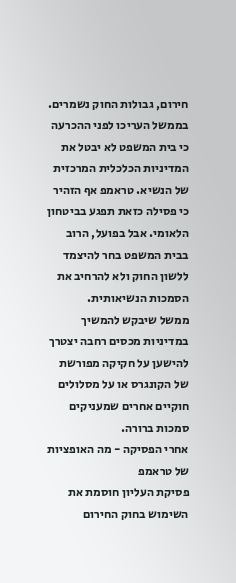חירום, גבולות החוק נשמרים.
בממשל העריכו לפני ההכרעה כי בית המשפט לא יבטל את המדיניות הכלכלית המרכזית של הנשיא. טראמפ אף הזהיר כי פסילה כזאת תפגע בביטחון הלאומי. אבל בפועל, הרוב בבית המשפט בחר להיצמד ללשון החוק ולא להרחיב את הסמכות הנשיאותית.
ממשל שיבקש להמשיך במדיניות מכסים רחבה יצטרך להישען על חקיקה מפורשת של הקונגרס או על מסלולים חוקיים אחרים שמעניקים סמכות ברורה.
אחרי הפסיקה - מה האופציות של טראמפ
פסיקת העליון חוסמת את השימוש בחוק החירום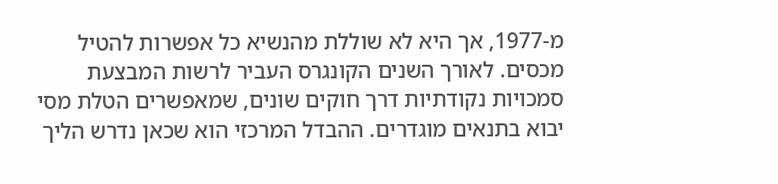מ-1977, אך היא לא שוללת מהנשיא כל אפשרות להטיל מכסים. לאורך השנים הקונגרס העביר לרשות המבצעת סמכויות נקודתיות דרך חוקים שונים, שמאפשרים הטלת מסי יבוא בתנאים מוגדרים. ההבדל המרכזי הוא שכאן נדרש הליך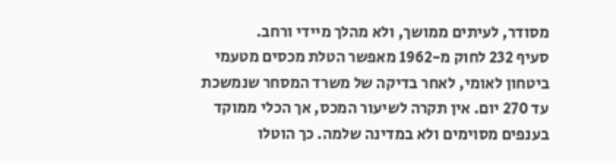מסודר, לעיתים ממושך, ולא מהלך מיידי ורחב.
סעיף 232 לחוק מ-1962 מאפשר הטלת מכסים מטעמי ביטחון לאומי, לאחר בדיקה של משרד המסחר שנמשכת עד 270 יום. אין תקרה לשיעור המכס, אך הכלי ממוקד בענפים מסוימים ולא במדינה שלמה. כך הוטלו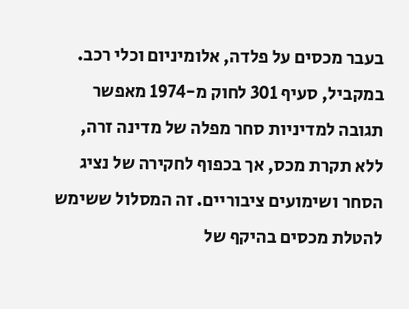בעבר מכסים על פלדה, אלומיניום וכלי רכב. במקביל, סעיף 301 לחוק מ-1974 מאפשר תגובה למדיניות סחר מפלה של מדינה זרה, ללא תקרת מכס, אך בכפוף לחקירה של נציג הסחר ושימועים ציבוריים. זה המסלול ששימש להטלת מכסים בהיקף של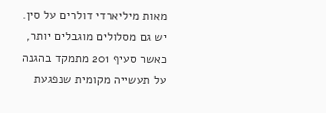מאות מיליארדי דולרים על סין.
יש גם מסלולים מוגבלים יותר, כאשר סעיף 201 מתמקד בהגנה על תעשייה מקומית שנפגעת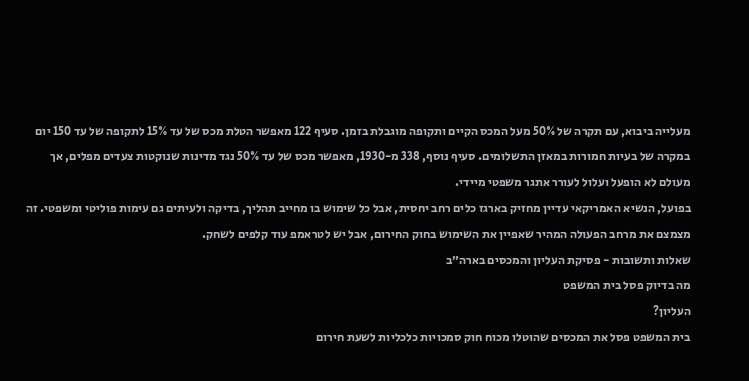מעלייה ביבוא, עם תקרה של 50% מעל המכס הקיים ותקופה מוגבלת בזמן. סעיף 122 מאפשר הטלת מכס של עד 15% לתקופה של עד 150 יום במקרה של בעיות חמורות במאזן התשלומים. סעיף נוסף, 338 מ-1930, מאפשר מכס של עד 50% נגד מדינות שנוקטות צעדים מפלים, אך מעולם לא הופעל ועלול לעורר אתגר משפטי מיידי.
בפועל, הנשיא האמריקאי עדיין מחזיק בארגז כלים רחב יחסית, אבל כל שימוש בו מחייב תהליך, בדיקה ולעיתים גם עימות פוליטי ומשפטי. זה מצמצם את מרחב הפעולה המהיר שאפיין את השימוש בחוק החירום, אבל יש לטראמפ עוד קלפים לשחק.
שאלות ותשובות - פסיקת העליון והמכסים בארה״ב
מה בדיוק פסל בית המשפט
העליון?
בית המשפט פסל את המכסים שהוטלו מכוח חוק סמכויות כלכליות לשעת חירום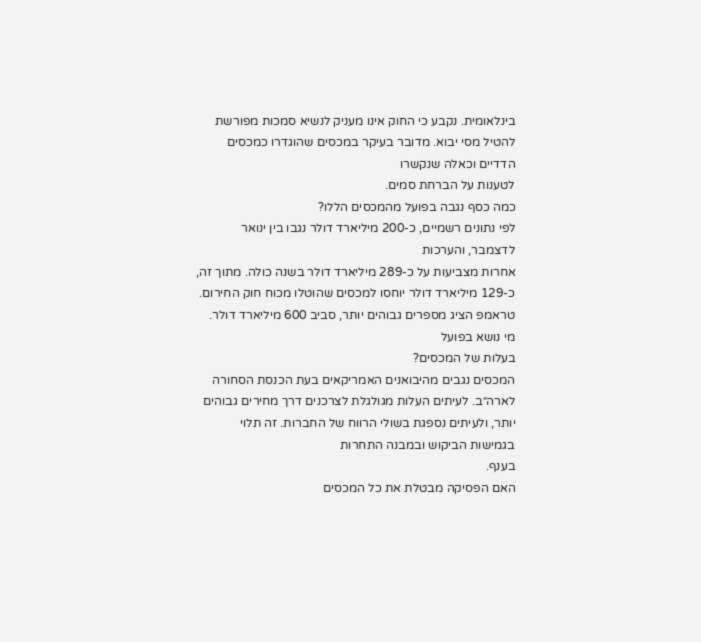בינלאומית. נקבע כי החוק אינו מעניק לנשיא סמכות מפורשת להטיל מסי יבוא. מדובר בעיקר במכסים שהוגדרו כמכסים הדדיים וכאלה שנקשרו
לטענות על הברחת סמים.
כמה כסף נגבה בפועל מהמכסים הללו?
לפי נתונים רשמיים, כ-200 מיליארד דולר נגבו בין ינואר לדצמבר, והערכות
אחרות מצביעות על כ-289 מיליארד דולר בשנה כולה. מתוך זה, כ-129 מיליארד דולר יוחסו למכסים שהוטלו מכוח חוק החירום. טראמפ הציג מספרים גבוהים יותר, סביב 600 מיליארד דולר.
מי נושא בפועל
בעלות של המכסים?
המכסים נגבים מהיבואנים האמריקאים בעת הכנסת הסחורה לארה״ב. לעיתים העלות מגולגלת לצרכנים דרך מחירים גבוהים יותר, ולעיתים נספגת בשולי הרווח של החברות. זה תלוי בגמישות הביקוש ובמבנה התחרות
בענף.
האם הפסיקה מבטלת את כל המכסים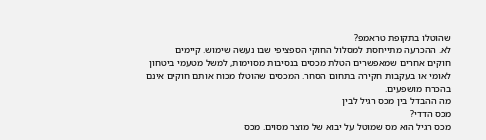שהוטלו בתקופת טראמפ?
לא. ההכרעה מתייחסת למסלול החוקי הספציפי שבו נעשה שימוש. קיימים
חוקים אחרים שמאפשרים הטלת מכסים בנסיבות מסוימות, למשל מטעמי ביטחון לאומי או בעקבות חקירה בתחום הסחר. המכסים שהוטלו מכוח אותם חוקים אינם בהכרח מושפעים.
מה ההבדל בין מכס רגיל לבין
מכס הדדי?
מכס רגיל הוא מס שמוטל על יבוא של מוצר מסוים. מכס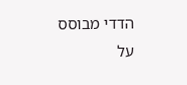הדדי מבוסס על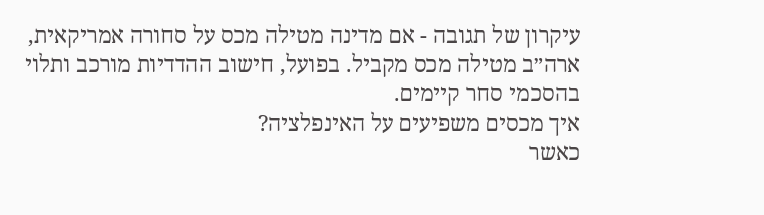עיקרון של תגובה - אם מדינה מטילה מכס על סחורה אמריקאית, ארה״ב מטילה מכס מקביל. בפועל, חישוב ההדדיות מורכב ותלוי בהסכמי סחר קיימים.
איך מכסים משפיעים על האינפלציה?
כאשר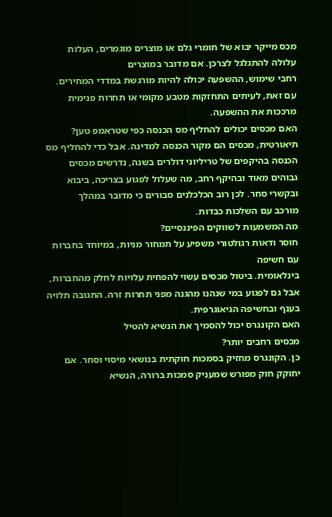מכס מייקר יבוא של חומרי גלם או מוצרים מוגמרים, העלות עלולה להתגלגל לצרכן. אם מדובר במוצרים
רחבי שימוש, ההשפעה יכולה להיות מורגשת במדדי המחירים. עם זאת, לעיתים התחזקות מטבע מקומי או תחרות פנימית מרככות את ההשפעה.
האם מכסים יכולים להחליף מס הכנסה כפי שטראמפ טען?
תיאורטית, מכסים הם מקור הכנסה למדינה. אבל כדי להחליף מס הכנסה בהיקפים של טריליוני דולרים בשנה, נדרשים מכסים גבוהים מאוד ובהיקף רחב, מה שעלול לפגוע בצריכה, ביבוא ובקשרי סחר. לכן רוב הכלכלנים סבורים כי מדובר במהלך
מורכב עם השלכות כבדות.
מה המשמעות לשווקים הפיננסיים?
חוסר ודאות רגולטורי משפיע על תמחור מניות, במיוחד בחברות עם חשיפה
בינלאומית. ביטול מכסים עשוי להפחית עלויות לחלק מהחברות, אבל גם לפגוע במי שנהנו מהגנה מפני תחרות זרה. התגובה תלויה בענף ובחשיפה הגיאוגרפית.
האם הקונגרס יכול להסמיך את הנשיא להטיל
מכסים רחבים יותר?
כן. הקונגרס מחזיק בסמכות חוקתית בנושאי מיסוי וסחר. אם יחוקק חוק מפורש שמעניק סמכות ברורה, הנשיא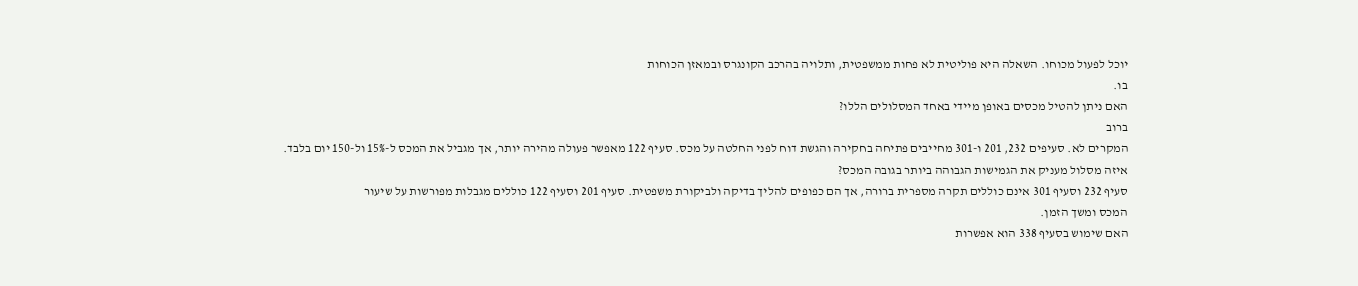יוכל לפעול מכוחו. השאלה היא פוליטית לא פחות ממשפטית, ותלויה בהרכב הקונגרס ובמאזן הכוחות
בו.
האם ניתן להטיל מכסים באופן מיידי באחד המסלולים הללו?
ברוב
המקרים לא. סעיפים 232, 201 ו-301 מחייבים פתיחה בחקירה והגשת דוח לפני החלטה על מכס. סעיף 122 מאפשר פעולה מהירה יותר, אך מגביל את המכס ל-15% ול-150 יום בלבד.
איזה מסלול מעניק את הגמישות הגבוהה ביותר בגובה המכס?
סעיף 232 וסעיף 301 אינם כוללים תקרה מספרית ברורה, אך הם כפופים להליך בדיקה ולביקורת משפטית. סעיף 201 וסעיף 122 כוללים מגבלות מפורשות על שיעור
המכס ומשך הזמן.
האם שימוש בסעיף 338 הוא אפשרות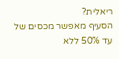ריאלית?
הסעיף מאפשר מכסים של עד 50% ללא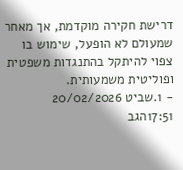דרישת חקירה מוקדמת, אך מאחר שמעולם לא הופעל, שימוש בו צפוי להיתקל בהתנגדות משפטית ופוליטית משמעותית.
- 1.שביט 20/02/2026 17:51הגב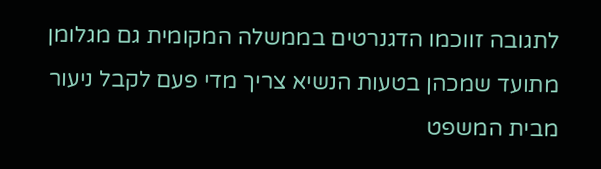לתגובה זווכמו הדגנרטים בממשלה המקומית גם מגלומן מתועד שמכהן בטעות הנשיא צריך מדי פעם לקבל ניעור מבית המשפט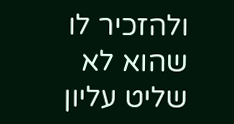ולהזכיר לו שהוא לא שליט עליון